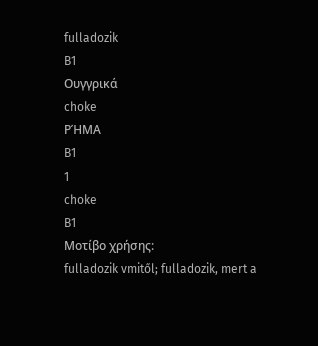fulladozik
B1
Ουγγρικά
choke
ΡΉΜΑ
B1
1
choke
B1
Μοτίβο χρήσης:
fulladozik vmitől; fulladozik, mert a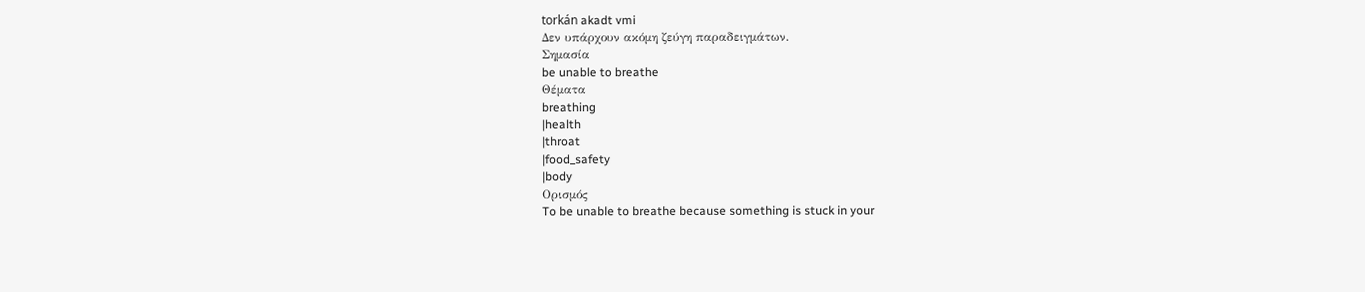torkán akadt vmi
Δεν υπάρχουν ακόμη ζεύγη παραδειγμάτων.
Σημασία
be unable to breathe
Θέματα
breathing
|health
|throat
|food_safety
|body
Ορισμός
To be unable to breathe because something is stuck in your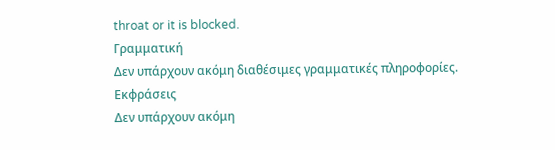throat or it is blocked.
Γραμματική
Δεν υπάρχουν ακόμη διαθέσιμες γραμματικές πληροφορίες.
Εκφράσεις
Δεν υπάρχουν ακόμη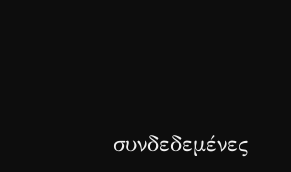συνδεδεμένες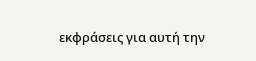εκφράσεις για αυτή την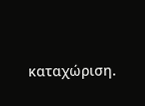καταχώριση.